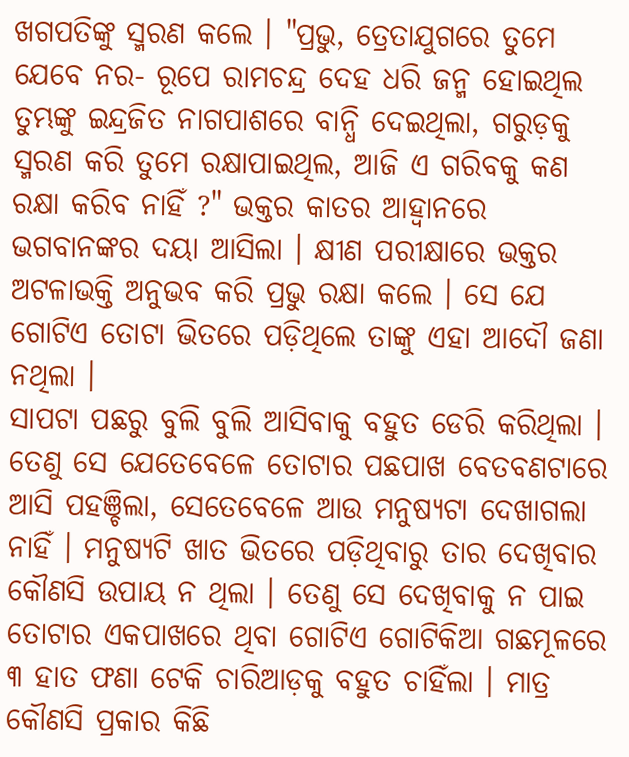ଖଗପତିଙ୍କୁ ସ୍ମରଣ କଲେ । "ପ୍ରଭୁ, ତ୍ରେତାଯୁଗରେ ତୁମେ ଯେବେ ନର- ରୂପେ ରାମଚନ୍ଦ୍ର ଦେହ ଧରି ଜନ୍ମ ହୋଇଥିଲ ତୁମ୍ଭଙ୍କୁ ଇନ୍ଦ୍ରଜିତ ନାଗପାଶରେ ବାନ୍ଧି ଦେଇଥିଲା, ଗରୁଡ଼କୁ ସ୍ମରଣ କରି ତୁମେ ରକ୍ଷାପାଇଥିଲ, ଆଜି ଏ ଗରିବକୁ କଣ ରକ୍ଷା କରିବ ନାହିଁ ?" ଭକ୍ତର କାତର ଆହ୍ୱାନରେ ଭଗବାନଙ୍କର ଦୟା ଆସିଲା । କ୍ଷୀଣ ପରୀକ୍ଷାରେ ଭକ୍ତର ଅଟଳାଭକ୍ତି ଅନୁଭବ କରି ପ୍ରଭୁ ରକ୍ଷା କଲେ । ସେ ଯେ ଗୋଟିଏ ତୋଟା ଭିତରେ ପଡ଼ିଥିଲେ ତାଙ୍କୁ ଏହା ଆଦୌ ଜଣା ନଥିଲା ।
ସାପଟା ପଛରୁ ବୁଲି ବୁଲି ଆସିବାକୁ ବହୁତ ଡେରି କରିଥିଲା । ତେଣୁ ସେ ଯେତେବେଳେ ତୋଟାର ପଛପାଖ ବେତବଣଟାରେ ଆସି ପହଞ୍ଚିଲା, ସେତେବେଳେ ଆଉ ମନୁଷ୍ୟଟା ଦେଖାଗଲା ନାହିଁ । ମନୁଷ୍ୟଟି ଖାତ ଭିତରେ ପଡ଼ିଥିବାରୁ ତାର ଦେଖିବାର କୌଣସି ଉପାୟ ନ ଥିଲା । ତେଣୁ ସେ ଦେଖିବାକୁ ନ ପାଇ ତୋଟାର ଏକପାଖରେ ଥିବା ଗୋଟିଏ ଗୋଟିକିଆ ଗଛମୂଳରେ ୩ ହାତ ଫଣା ଟେକି ଚାରିଆଡ଼କୁ ବହୁତ ଚାହିଁଲା । ମାତ୍ର କୌଣସି ପ୍ରକାର କିଛି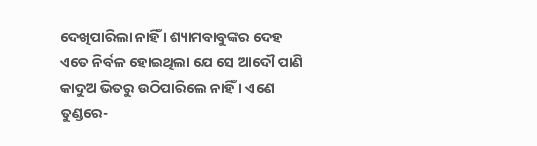ଦେଖିପାରିଲା ନାହିଁ । ଶ୍ୟାମବାବୁଙ୍କର ଦେହ ଏତେ ନିର୍ବଳ ହୋଇଥିଲା ଯେ ସେ ଆଦୌ ପାଣି କାଦୁଅ ଭିତରୁ ଉଠିପାରିଲେ ନାହିଁ । ଏଣେ ତୁଣ୍ଡରେ-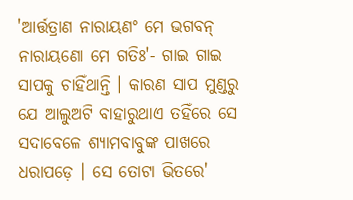'ଆର୍ତ୍ତତ୍ରାଣ ନାରାୟଣଂ ମେ ଭଗବନ୍ ନାରାୟଣୋ ମେ ଗତିଃ'- ଗାଇ ଗାଇ ସାପକୁ ଚାହିଁଥାନ୍ତି । କାରଣ ସାପ ମୁଣ୍ଡରୁ ଯେ ଆଲୁଅଟି ବାହାରୁଥାଏ ତହିଁରେ ସେ ସଦାବେଳେ ଶ୍ୟାମବାବୁଙ୍କ ପାଖରେ ଧରାପଡ଼େ । ସେ ତୋଟା ଭିତରେ'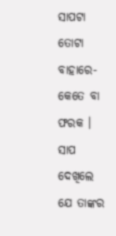ସାପଟା ତୋଟା ବାହାରେ- କେତେ ବା ଫରକ । ସାପ ଦେଖିଲେ ଯେ ତାଙ୍କର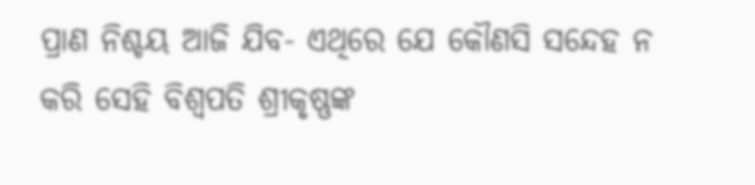ପ୍ରାଣ ନିଶ୍ଚୟ ଆଜି ଯିବ- ଏଥିରେ ଯେ କୌଣସି ସନ୍ଦେହ ନ କରି ସେହି ବିଶ୍ୱପତି ଶ୍ରୀକୃଷ୍ଣଙ୍କ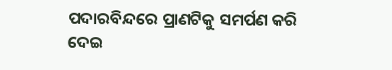ପଦାରବିନ୍ଦରେ ପ୍ରାଣଟିକୁ ସମର୍ପଣ କରି ଦେଇ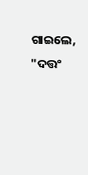ଗାଇଲେ, "ଦତ୍ତଂ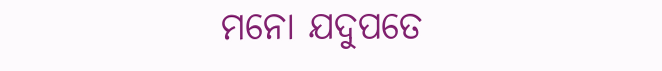ମନୋ ଯଦୁପତେ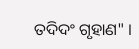ତଦିଦଂ ଗୃହାଣ" ।